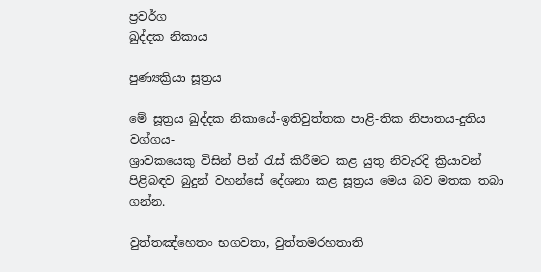ප්‍රවර්ග
ඛුද්දක නිකාය

පුණ්‍යක්‍රියා සූත්‍රය

මේ සූත්‍රය ඛුද්දක නිකායේ-ඉතිවුත්තක පාළි-තික නිපාතය-දුතිය වග්ගය-
ශ්‍රාවකයෙකු විසින් පින් රැස් කිරීමට කළ යුතු නිවැරදි ක්‍රියාවන් පිළිබඳව බුදුන් වහන්සේ දේශනා කළ සූත්‍රය මෙය බව මතක තබා ගන්න.

වුත්තඤ්හෙතං භගවතා, වුත්තමරහතාති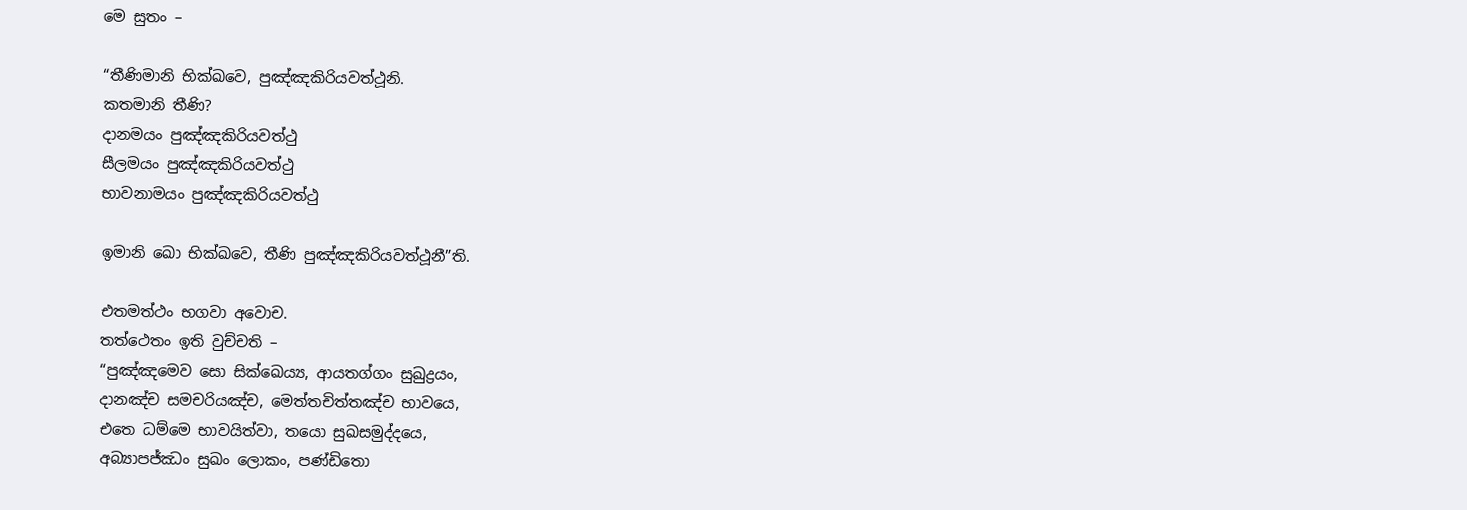මෙ සුතං –

“තීණිමානි භික්ඛවෙ, පුඤ්ඤකිරියවත්ථූනි.
කතමානි තීණි?
දානමයං පුඤ්ඤකිරියවත්ථු
සීලමයං පුඤ්ඤකිරියවත්ථු
භාවනාමයං පුඤ්ඤකිරියවත්ථු

ඉමානි ඛො භික්ඛවෙ, තීණි පුඤ්ඤකිරියවත්ථූනී”ති.

එතමත්ථං භගවා අවොච.
තත්ථෙතං ඉති වුච්චති –
“පුඤ්ඤමෙව සො සික්ඛෙය්‍ය, ආයතග්ගං සුඛුද්‍රයං,
දානඤ්ච සමචරියඤ්ච, මෙත්තචිත්තඤ්ච භාවයෙ,
එතෙ ධම්මෙ භාවයිත්වා, තයො සුඛසමුද්දයෙ,
අබ්‍යාපජ්ඣං සුඛං ලොකං, පණ්ඩිතො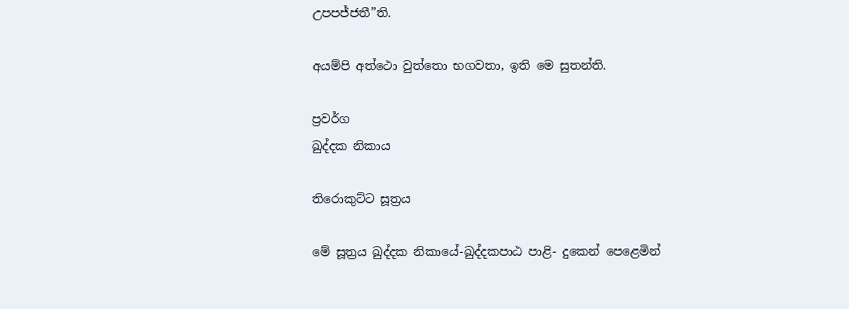උපපජ්ජතී”ති.

අයම්පි අත්ථො වුත්තො භගවතා, ඉති මෙ සුතන්ති.

ප්‍රවර්ග
ඛුද්දක නිකාය

තිරොකුට්ට සූත්‍රය

මේ සූත්‍රය ඛුද්දක නිකායේ-ඛුද්දකපාඨ පාළි- දුකෙන් පෙළෙමින්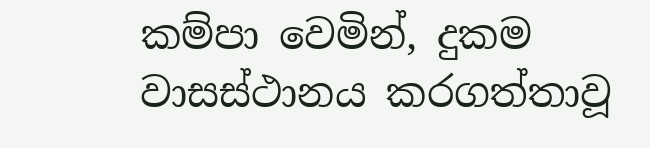කම්පා වෙමින්, දුකම වාසස්ථානය කරගත්තාවූ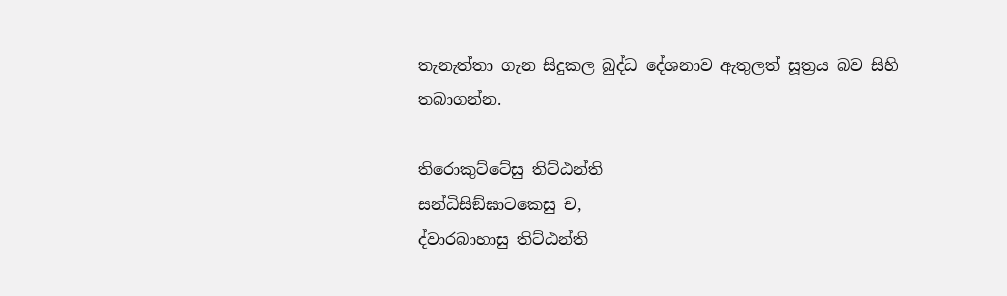තැනැත්තා ගැන සිදුකල බුද්ධ දේශනාව ඇතුලත් සූත්‍රය බව සිහි තබාගන්න.

තිරොකුට්ටේසු තිට්ඨන්ති
සන්ධිසිඞ්ඝාටකෙසු ච,
ද්වාරබාහාසු තිට්ඨන්ති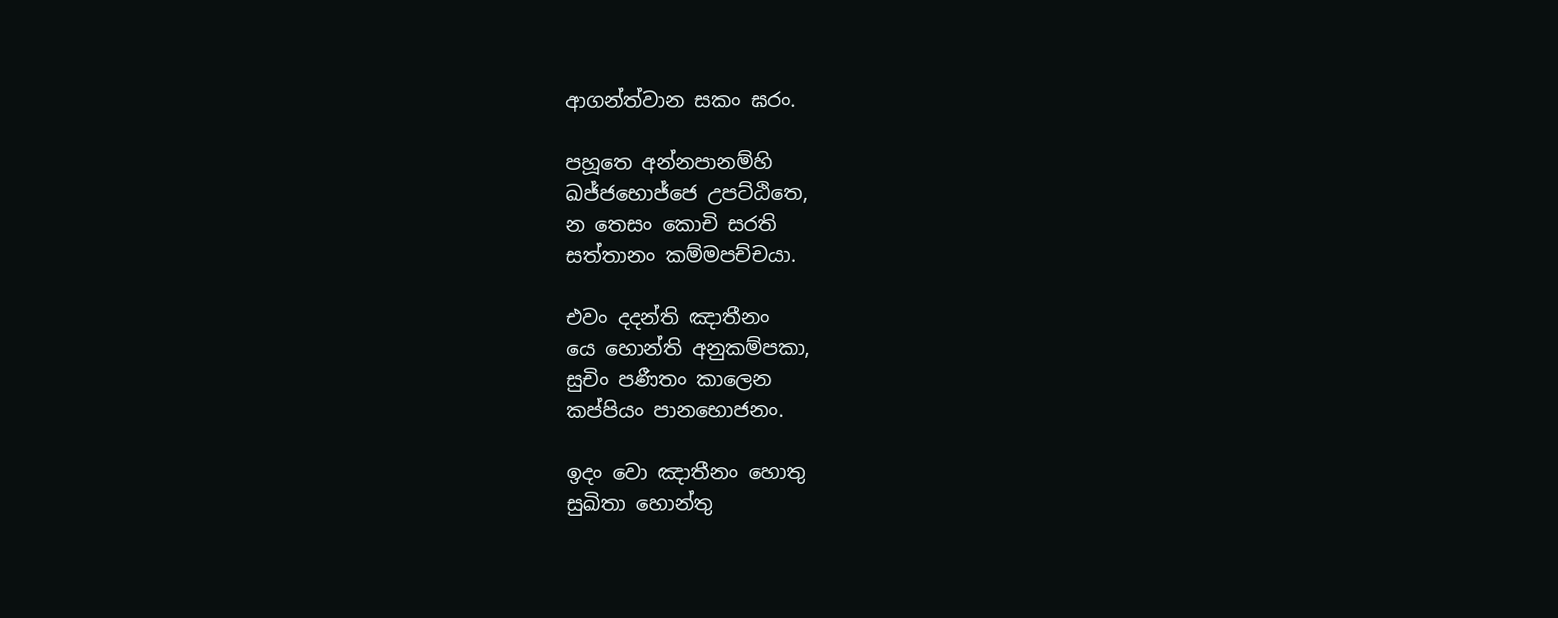ආගන්ත්වාන සකං ඝරං.

පහූතෙ අන්නපානම්හි
ඛජ්ජභොජ්ජෙ උපට්ඨිතෙ,
න තෙසං කොචි සරති
සත්තානං කම්මපච්චයා.

එවං දදන්ති ඤාතීනං
යෙ හොන්ති අනුකම්පකා,
සුචිං පණීතං කාලෙන
කප්පියං පානභොජනං.

ඉදං වො ඤාතීනං හොතු
සුඛිතා හොන්තු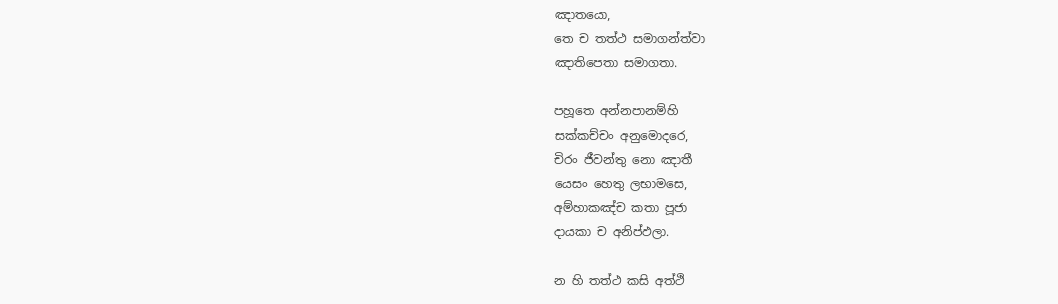ඤාතයො,
තෙ ච තත්ථ සමාගන්ත්වා
ඤාතිපෙතා සමාගතා.

පහූතෙ අන්නපානම්හි
සක්කච්චං අනුමොදරෙ,
චිරං ජීවන්තු නො ඤාතී
යෙසං හෙතු ලභාමසෙ,
අම්හාකඤ්ච කතා පූජා
දායකා ච අනිප්ඵලා.

න හි තත්ථ කසි අත්ථි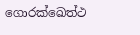ගොරක්ඛෙත්ථ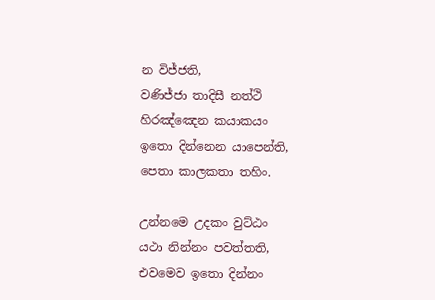න විජ්ජති,
වණිජ්ජා තාදිසී නත්ථි
හිරඤ්ඤෙන කයාකයං
ඉතො දින්නෙන යාපෙන්ති,
පෙතා කාලකතා තහිං.

උන්නමෙ උදකං වුට්ඨං
යථා නින්නං පවත්තති,
එවමෙව ඉතො දින්නං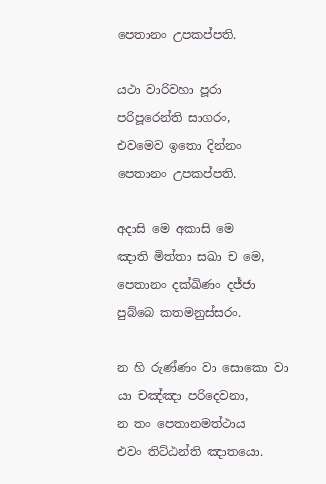පෙතානං උපකප්පති.

යථා වාරිවහා පූරා
පරිපූරෙන්ති සාගරං,
එවමෙව ඉතො දින්නං
පෙතානං උපකප්පති.

අදාසි මෙ අකාසි මෙ
ඤාති මිත්තා සඛා ච මෙ,
පෙතානං දක්ඛිණං දජ්ජා
පුබ්බෙ කතමනුස්සරං.

න හි රුණ්ණං වා සොකො වා
යා චඤ්ඤා පරිදෙවනා,
න තං පෙතානමත්ථාය
එවං තිට්ඨන්ති ඤාතයො.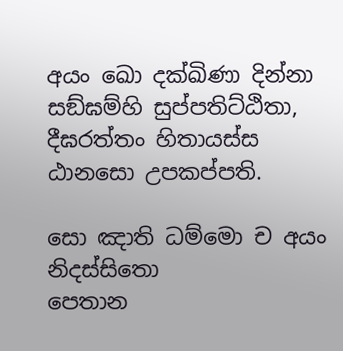අයං ඛො දක්ඛිණා දින්නා
සඞ්ඝම්හි සුප්පතිට්ඨිතා,
දීඝරත්තං හිතායස්ස
ඨානසො උපකප්පති.

සො ඤාති ධම්මො ච අයං නිදස්සිතො
පෙතාන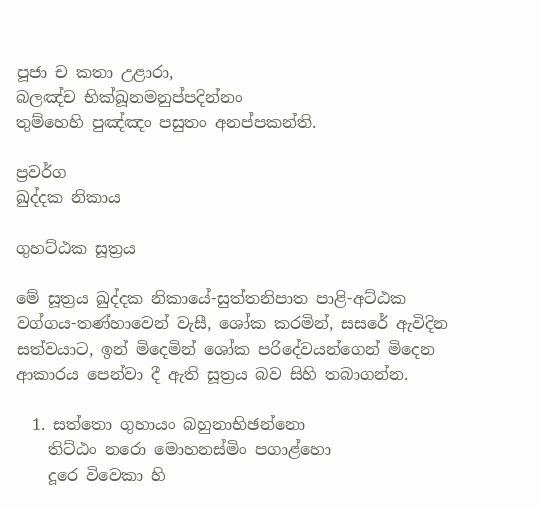පූජා ච කතා උළාරා,
බලඤ්ච භික්ඛූනමනුප්පදින්නං
තුම්හෙහි පුඤ්ඤං පසුතං අනප්පකන්ති.

ප්‍රවර්ග
ඛුද්දක නිකාය

ගුහට්ඨක සූත්‍රය

මේ සූත්‍රය ඛුද්දක නිකායේ-සුත්තනිපාත පාළි-අට්ඨක වග්ගය-තණ්හාවෙන් වැසී, ශෝක කරමින්, සසරේ ඇවිදින සත්වයාට, ඉන් මිදෙමින් ශෝක පරිදේවයන්ගෙන් මිදෙන ආකාරය පෙන්වා දී ඇති සූත්‍රය බව සිහි තබාගන්න.

  1. සත්තො ගුහායං බහුනාභිඡන්නො
    තිට්ඨං නරො මොහනස්මිං පගාළ්හො
    දූරෙ විවෙකා හි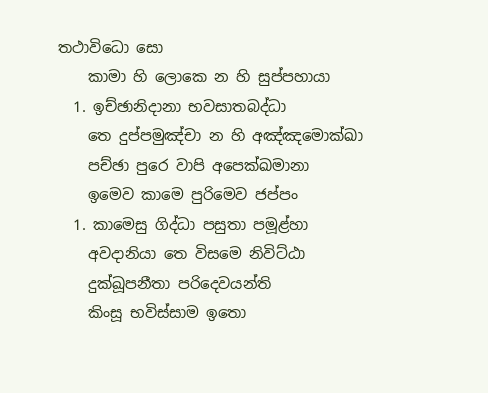තථාවිධො සො
    කාමා හි ලොකෙ න හි සුප්පහායා
  1. ඉච්ඡානිදානා භවසාතබද්ධා
    තෙ දුප්පමුඤ්චා න හි අඤ්ඤමොක්ඛා
    පච්ඡා පුරෙ වාපි අපෙක්ඛමානා
    ඉමෙව කාමෙ පුරිමෙව ජප්පං
  1. කාමෙසු ගිද්ධා පසුතා පමූළ්හා
    අවදානියා තෙ විසමෙ නිවිට්ඨා
    දුක්ඛූපනීතා පරිදෙවයන්ති
    කිංසූ භවිස්සාම ඉතො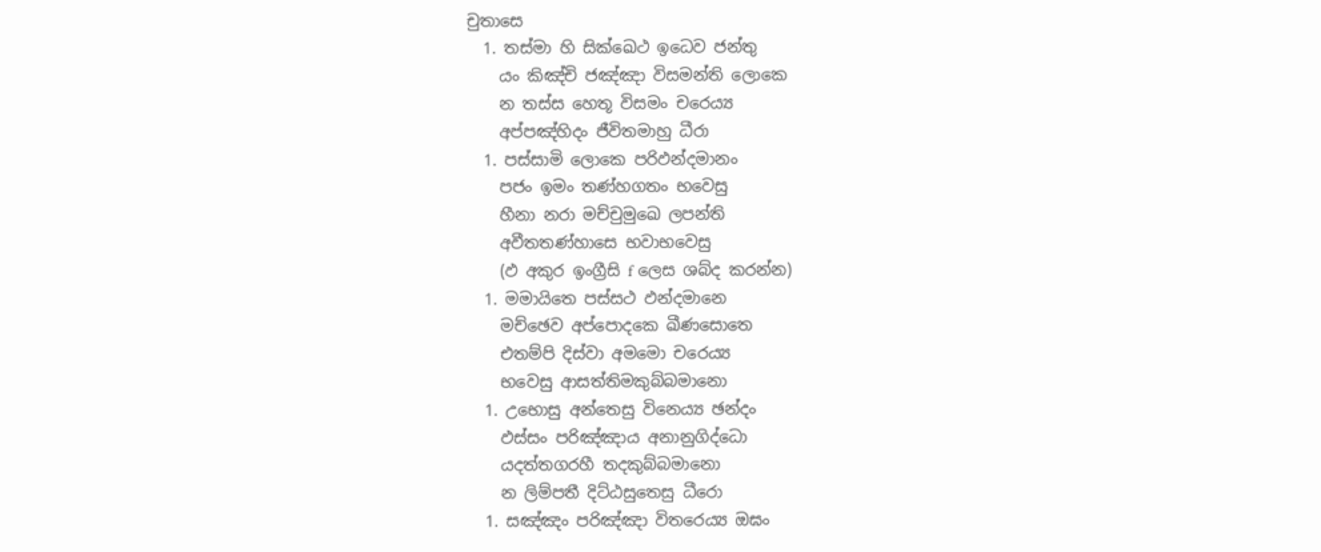චුතාසෙ
  1. තස්මා හි සික්ඛෙථ ඉධෙව ජන්තු
    යං කිඤ්චි ජඤ්ඤා විසමන්ති ලොකෙ
    න තස්ස හෙතූ විසමං චරෙය්‍ය
    අප්පඤ්හිදං ජීවිතමාහු ධීරා
  1. පස්සාමි ලොකෙ පරිඵන්දමානං
    පජං ඉමං තණ්හගතං භවෙසු
    හීනා නරා මච්චුමුඛෙ ලපන්ති
    අවීතතණ්හාසෙ භවාභවෙසු
    (ඵ අකුර ඉංග්‍රීසි f ලෙස ශබ්ද කරන්න)
  1. මමායිතෙ පස්සථ ඵන්දමානෙ
    මච්ඡෙව අප්පොදකෙ ඛීණසොතෙ
    එතම්පි දිස්වා අමමො චරෙය්‍ය
    භවෙසු ආසත්තිමකුබ්බමානො
  1. උභොසු අන්තෙසු විනෙය්‍ය ඡන්දං
    ඵස්සං පරිඤ්ඤාය අනානුගිද්ධො
    යදත්තගරහී තදකුබ්බමානො
    න ලිම්පතී දිට්ඨසුතෙසු ධීරො
  1. සඤ්ඤං පරිඤ්ඤා විතරෙය්‍ය ඔඝං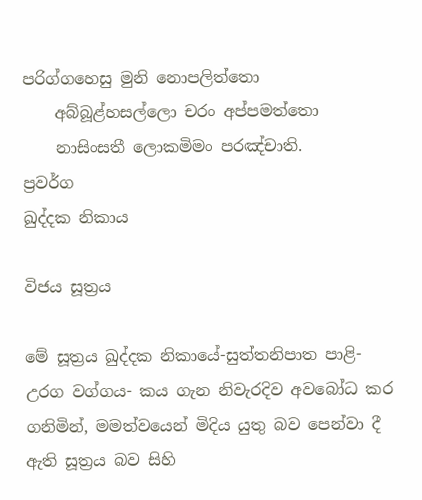පරිග්ගහෙසු මුනි නොපලිත්තො
    අබ්බූළ්හසල්ලො චරං අප්පමත්තො
    නාසිංසතී ලොකමිමං පරඤ්චාති.
ප්‍රවර්ග
ඛුද්දක නිකාය

විජය සූත්‍රය

මේ සූත්‍රය ඛුද්දක නිකායේ-සුත්තනිපාත පාළි-උරග වග්ගය- කය ගැන නිවැරදිව අවබෝධ කර ගනිමින්, මමත්වයෙන් මිදිය යුතු බව පෙන්වා දී ඇති සූත්‍රය බව සිහි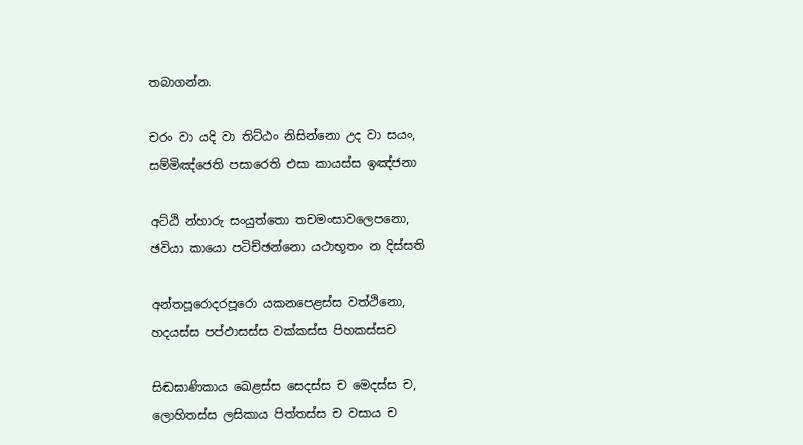තබාගන්න.

චරං වා යදි වා තිට්ඨං නිසින්නො උද වා සයං,
සම්මිඤ්ජෙති පසාරෙති එසා කායස්ස ඉඤ්ජනා

අට්ඨි න්හාරු සංයුත්තො තචමංසාවලෙපනො,
ඡවියා කායො පටිච්ඡන්නො යථාභූතං න දිස්සති

අන්තපූරොදරපූරො යකනපෙළස්ස වත්ථිනො,
හදයස්ස පප්ඵාසස්ස වක්කස්ස පිහකස්සච

සිඬඝාණිකාය ඛෙළස්ස සෙදස්ස ච මෙදස්ස ච,
ලොහිතස්ස ලසිකාය පිත්තස්ස ච වසාය ච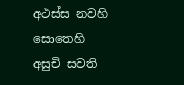අථස්ස නවහි සොතෙහි අසුචි සවති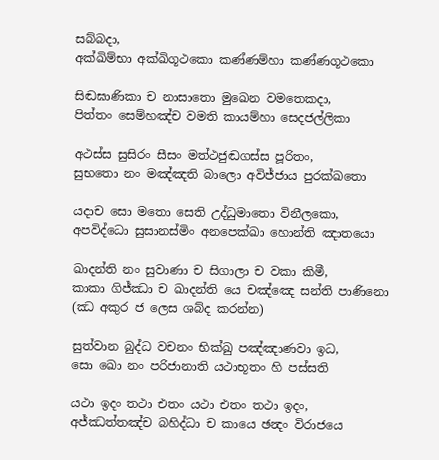සබ්බදා,
අක්ඛිම්භා අක්ඛිගූථකො කණ්ණම්හා කණ්ණගූථකො

සිඬඝාණිකා ච නාසාතො මුඛෙන වමතෙකදා,
පිත්තං සෙම්හඤ්ච වමති කායම්හා සෙදජල්ලිකා

අථස්ස සුසිරං සීසං මත්ථජුඬගස්ස පූරිතං,
සුභතො නං මඤ්ඤති බාලො අවිජ්ජාය පුරක්ඛතො

යදාච සො මතො සෙති උද්ධුමාතො විනීලකො,
අපවිද්ධො සුසානස්මිං අනපෙක්ඛා හොන්ති ඤාතයො

ඛාදන්ති නං සුවාණා ච සිගාලා ච වකා කිමී,
කාකා ගිජ්ඣා ච ඛාදන්ති යෙ චඤ්ඤෙ සන්ති පාණිනො
(ඣ අකුර ජ ලෙස ශබ්ද කරන්න)

සුත්වාන බුද්ධ වචනං භික්ඛු පඤ්ඤාණවා ඉධ,
සො ඛො නං පරිජානාති යථාභූතං හි පස්සති

යථා ඉදං තථා එතං යථා එතං තථා ඉදං,
අජ්ඣත්තඤ්ච බහිද්ධා ච කායෙ ඡන්‍දං විරාජයෙ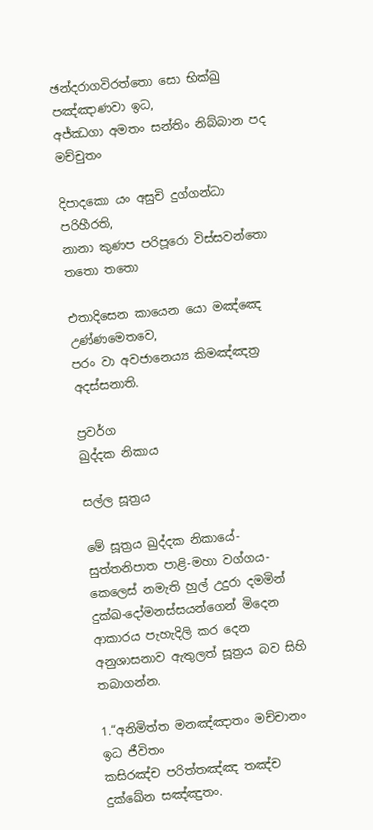ඡන්දරාගවිරත්තො සො භික්ඛු පඤ්ඤාණවා ඉධ,
අජ්ඣගා අමතං සන්තිං නිබ්බාන පද මච්චුතං

දිපාදකො යං අසුචි දුග්ගන්ධා පරිහීරති,
නානා කුණප පරිපූරො විස්සවන්තො තතො තතො

එතාදිසෙන කායෙන යො මඤ්ඤෙ උණ්ණමෙතවෙ,
පරං වා අවජානෙය්‍ය කිමඤ්ඤත්‍ර අදස්සනාති.

ප්‍රවර්ග
ඛුද්දක නිකාය

සල්ල සූත්‍රය

මේ සූත්‍රය ඛුද්දක නිකායේ-සුත්තනිපාත පාළි-මහා වග්ගය- කෙලෙස් නමැති හුල් උදුරා දමමින් දුක්ඛ-දෝමනස්සයන්ගෙන් මිදෙන ආකාරය පැහැදිලි කර දෙන අනුශාසනාව ඇතුලත් සූත්‍රය බව සිහි තබාගන්න.

1.“අනිමිත්ත මනඤ්ඤාතං මච්චානං ඉධ ජීවිතං
කසිරඤ්ච පරිත්තඤ්ඤ තඤ්ච දුක්ඛේන සඤ්ඤුතං.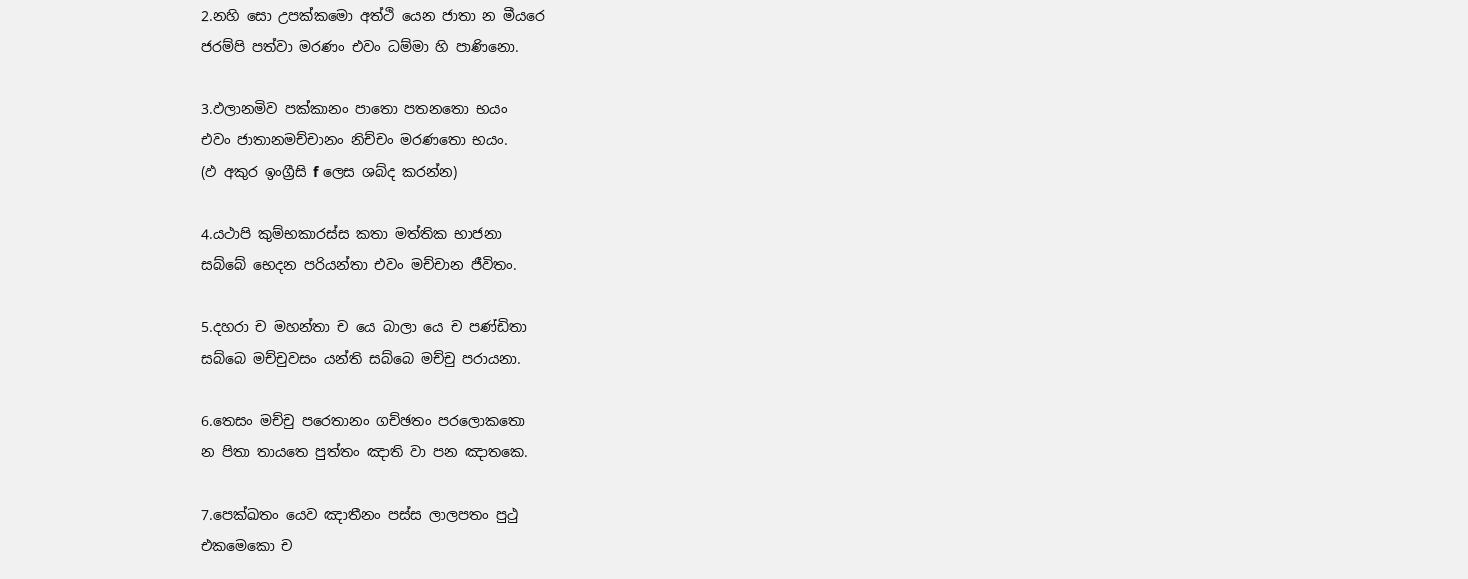2.නහි සො උපක්කමො අත්ථි යෙන ජාතා න මීයරෙ
ජරම්පි පත්වා මරණං එවං ධම්මා හි පාණිනො.

3.ඵලානමිව පක්කානං පාතො පතනතො භයං
එවං ජාතානමච්චානං නිච්චං මරණතො භයං.
(ඵ අකුර ඉංග්‍රීසි f ලෙස ශබ්ද කරන්න)

4.යථාපි කුම්භකාරස්ස කතා මත්තික භාජනා
සබ්බේ භෙදන පරියන්තා එවං මච්චාන ජීවිතං.

5.දහරා ච මහන්තා ච යෙ බාලා යෙ ච පණ්ඩිතා
සබ්බෙ මච්චුවසං යන්ති සබ්බෙ මච්චු පරායනා.

6.තෙසං මච්චු පරෙතානං ගච්ඡතං පරලොකතො
න පිතා තායතෙ පුත්තං ඤාති වා පන ඤාතකෙ.

7.පෙක්ඛතං යෙව ඤාතීනං පස්ස ලාලපතං පුථු
එකමෙකො ච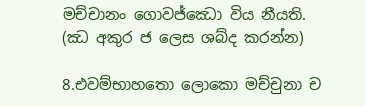මච්චානං ගොවජ්ඣො විය නීයති.
(ඣ අකුර ජ ලෙස ශබ්ද කරන්න)

8.එවම්භාහතො ලොකො මච්චුනා ච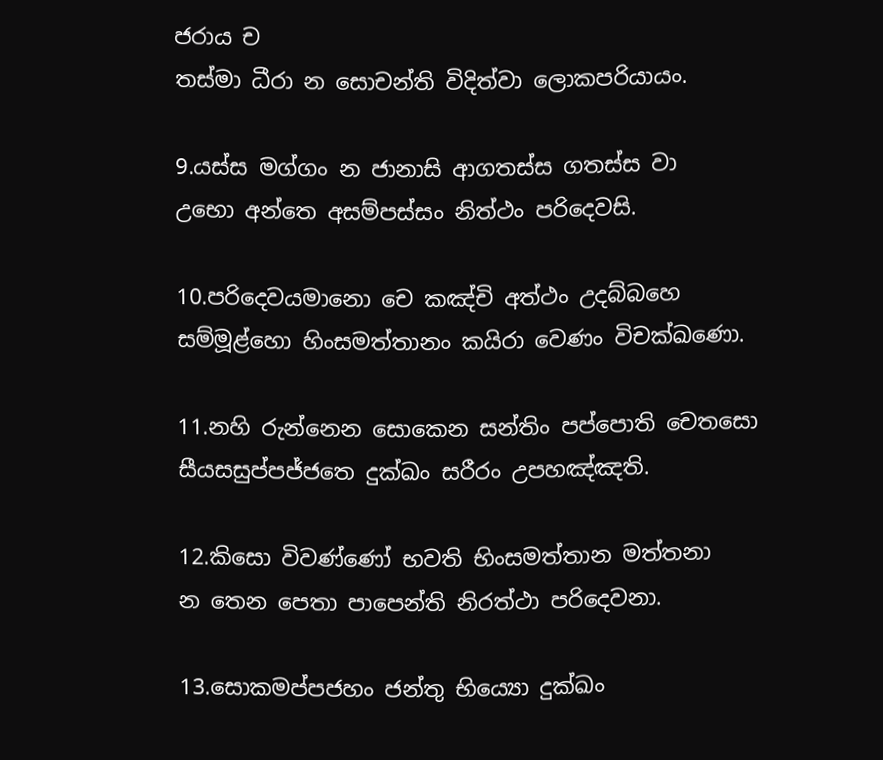ජරාය ච
තස්මා ධීරා න සොචන්ති විදිත්වා ලොකපරියායං.

9.යස්ස මග්ගං න ජානාසි ආගතස්ස ගතස්ස වා
උභො අන්තෙ අසම්පස්සං නිත්ථං පරිදෙවසි.

10.පරිදෙවයමානො චෙ කඤ්චි අත්ථං උදබ්බහෙ
සම්මූළ්හො හිංසමත්තානං කයිරා වෙණං විචක්ඛණො.

11.නහි රුන්නෙන සොකෙන සන්තිං පප්පොති චෙතසො
සීයසසුප්පජ්ජතෙ දුක්ඛං සරීරං උපහඤ්ඤති.

12.කිසො විවණ්ණෝ භවති භිංසමත්තාන මත්තනා
න තෙන පෙතා පාපෙන්ති නිරත්ථා පරිදෙවනා.

13.සොකමප්පජහං ජන්තු භිය්‍යො දුක්ඛං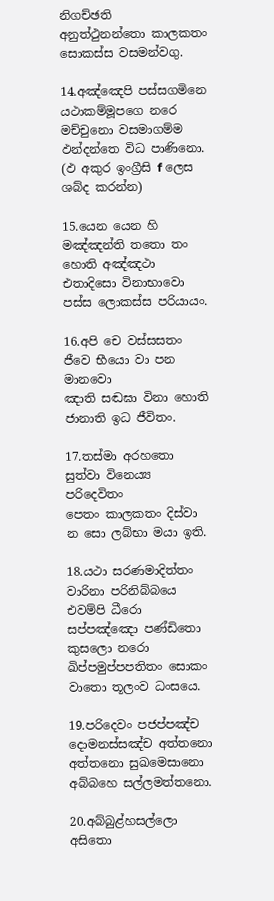නිගච්ඡති
අනුත්ථුනන්තො කාලකතං සොකස්ස වසමන්වගු.

14.අඤ්ඤෙපි පස්සගමිනෙ යථාකම්මූපගෙ නරෙ
මච්චුනො වසමාගම්ම ඵන්දන්තෙ විධ පාණිනො.
(ඵ අකුර ඉංග්‍රීසි f ලෙස ශබ්ද කරන්න)

15.යෙන යෙන හි මඤ්ඤන්ති තතො තං හොති අඤ්ඤථා
එතාදිසො විනාභාවො පස්ස ලොකස්ස පරියායං.

16.අපි චෙ වස්සසතං ජීවෙ භීයො වා පන මානවො
ඤාති සඬඝා විනා හොති ජානාති ඉධ ජීවිතං.

17.තස්මා අරහතො සුත්වා විනෙය්‍ය පරිදෙවිතං
පෙතං කාලකතං දිස්වා න සො ලබ්භා මයා ඉති.

18.යථා සරණමාදිත්තං වාරිනා පරිනිබ්බයෙ
එවම්පි ධීරො සප්පඤ්ඤො පණ්ඩිතො කුසලො නරො
ඛිප්පමුප්පපතිතං සොකං වාතො තූලංව ධංසයෙ.

19.පරිදෙවං පජප්පඤ්ච දොමනස්සඤ්ච අත්තනො
අත්තනො සුඛමෙසානො අබ්බහෙ සල්ලමත්තනො.

20.අබ්බුළ්හසල්ලො අසිතො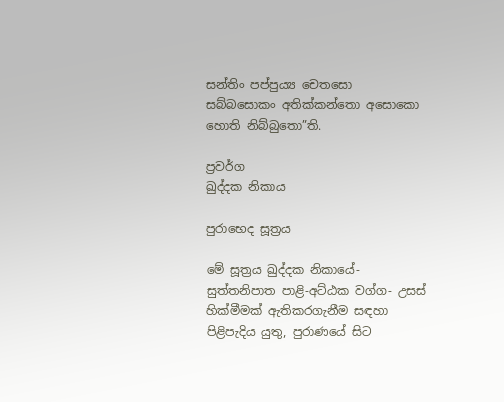සන්තිං පප්පුය්‍ය චෙතසො
සබ්බසොකං අතික්කන්තො අසොකො හොති නිබ්බුතො”ති.

ප්‍රවර්ග
ඛුද්දක නිකාය

පුරාභෙද සූත්‍රය

මේ සූත්‍රය ඛුද්දක නිකායේ-සුත්තනිපාත පාළි-අට්ඨක වග්ග- උසස් හික්මීමක් ඇතිකරගැනීම සඳහා පිළිපැදිය යුතු, පුරාණයේ සිට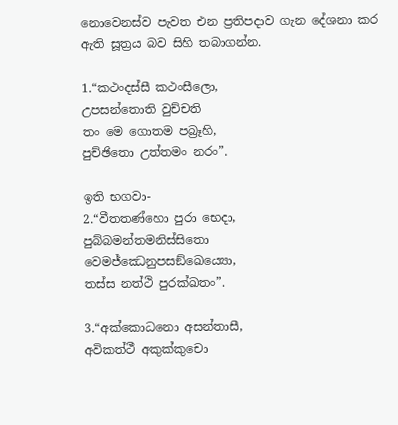නොවෙනස්ව පැවත එන ප්‍රතිපදාව ගැන දේශනා කර ඇති සූත්‍රය බව සිහි තබාගන්න.

1.“කථංදස්සී කථංසීලො,
උපසන්තොති වුච්චති
තං මෙ ගොතම පබ්‍රෑහි,
පුච්ඡිතො උත්තමං නරං”.

ඉති භගවා-
2.“වීතතණ්හො පුරා භෙදා,
පුබ්බමන්තමනිස්සිතො
වෙමජ්ඣෙනුපසඞ්ඛෙය්‍යො,
තස්ස නත්ථි පුරක්ඛතං”.

3.“අක්කොධනො අසන්තාසී,
අවිකත්ථී අකුක්කුචො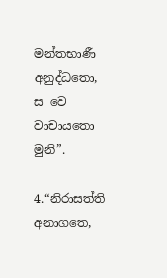මන්තභාණී අනුද්ධතො,
ස වෙ වාචායතො මුනි”.

4.“නිරාසත්ති අනාගතෙ,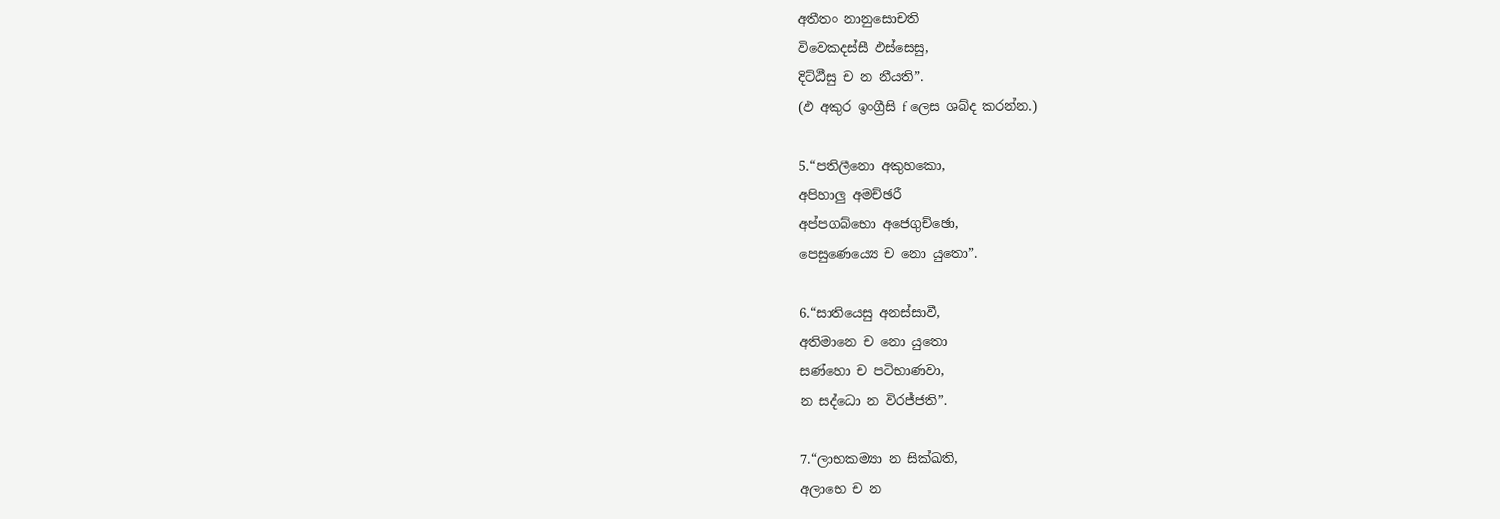අතීතං නානුසොචති
විවෙකදස්සී ඵස්සෙසු,
දිට්ඨීසු ච න නීයති”.
(ඵ අකුර ඉංග්‍රීසි f ලෙස ශබ්ද කරන්න.)

5.“පතිලීනො අකුහකො,
අපිහාලු අමච්ඡරී
අප්පගබ්භො අජෙගුච්ඡො,
පෙසුණෙය්‍යෙ ච නො යුතො”.

6.“සාතියෙසු අනස්සාවී,
අතිමානෙ ච නො යුතො
සණ්හො ච පටිභාණවා,
න සද්ධො න විරජ්ජති”.

7.“ලාභකම්‍යා න සික්ඛති,
අලාභෙ ච න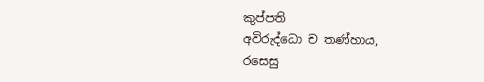කුප්පති
අවිරුද්ධො ච තණ්හාය,
රසෙසු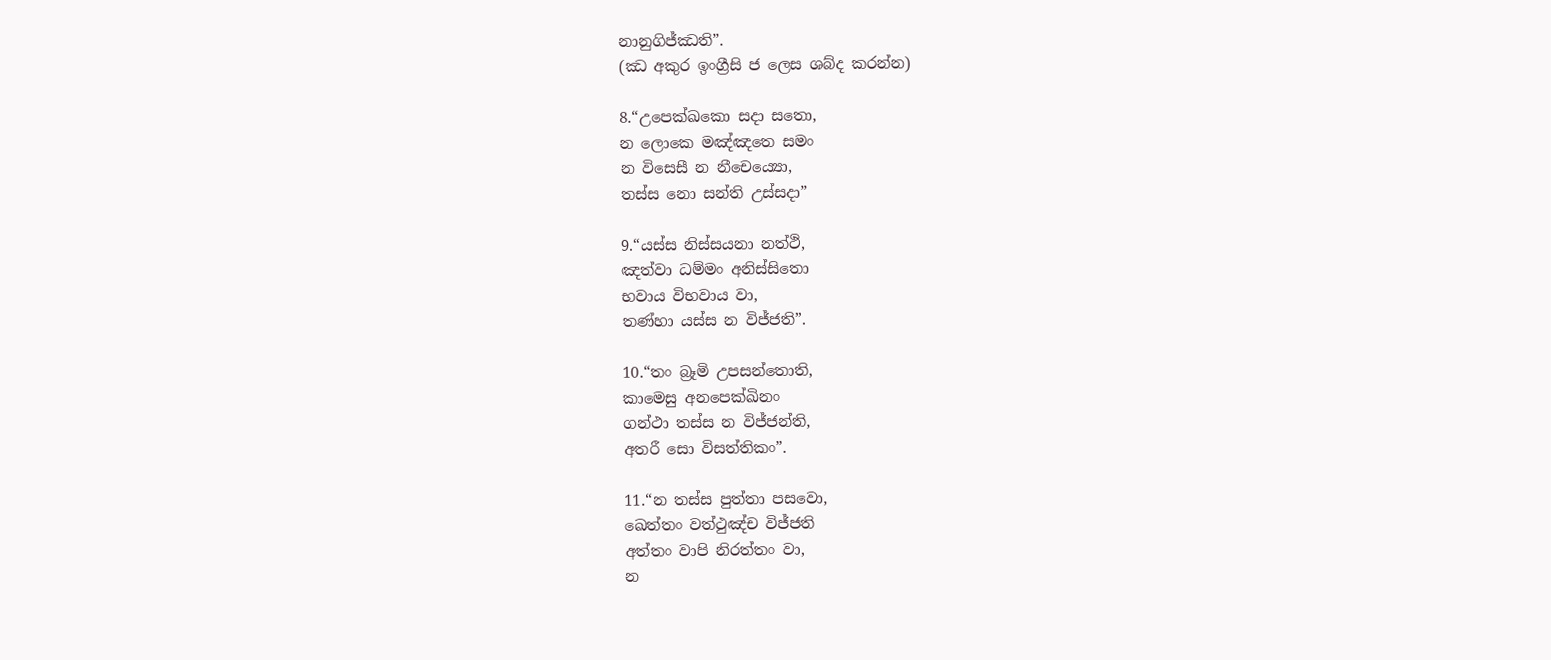නානුගිජ්ඣති”.
(ඣ අකුර ඉංග්‍රීසි ජ ලෙස ශබ්ද කරන්න)

8.“උපෙක්ඛකො සදා සතො,
න ලොකෙ මඤ්ඤතෙ සමං
න විසෙසී න නීචෙය්‍යො,
තස්ස නො සන්ති උස්සදා”

9.“යස්ස නිස්සයනා නත්ථි,
ඤත්වා ධම්මං අනිස්සිතො
භවාය විභවාය වා,
තණ්හා යස්ස න විජ්ජති”.

10.“තං බ්‍රෑමි උපසන්තොති,
කාමෙසු අනපෙක්ඛිනං
ගන්ථා තස්ස න විජ්ජන්ති,
අතරී සො විසත්තිකං”.

11.“න තස්ස පුත්තා පසවො,
ඛෙත්තං වත්ථුඤ්ච විජ්ජති
අත්තං වාපි නිරත්තං වා,
න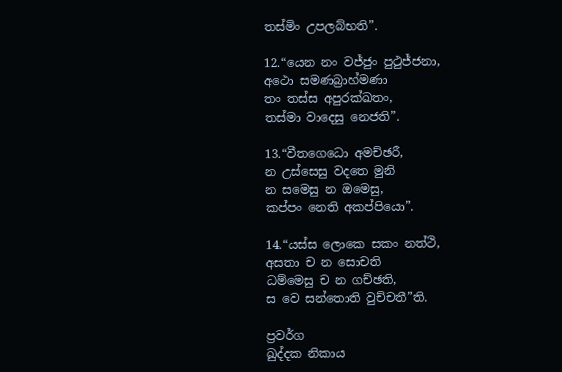තස්මිං උපලබ්භති”.

12.“යෙන නං වජ්ජුං පුථුජ්ජනා,
අථො සමණබ්‍රාහ්මණා
තං තස්ස අපුරක්ඛතං,
තස්මා වාදෙසු නෙජති”.

13.“වීතගෙධො අමච්ඡරී,
න උස්සෙසු වදතෙ මුනි
න සමෙසු න ඔමෙසු,
කප්පං නෙති අකප්පියො”.

14.“යස්ස ලොකෙ සකං නත්ථි,
අසතා ච න සොචති
ධම්මෙසු ච න ගච්ඡති,
ස වෙ සන්තොති වුච්චතී”ති.

ප්‍රවර්ග
ඛුද්දක නිකාය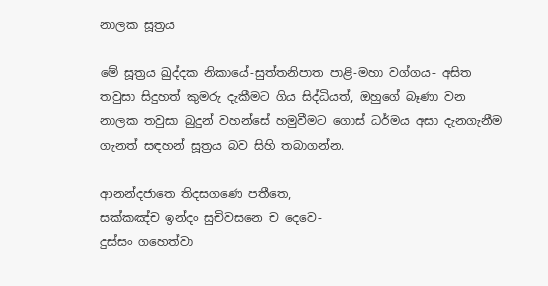නාලක සූත්‍රය

මේ සූත්‍රය ඛුද්දක නිකායේ-සුත්තනිපාත පාළි-මහා වග්ගය- අසිත තවුසා සිදුහත් කුමරු දැකීමට ගිය සිද්ධියත්, ඔහුගේ බෑණා වන නාලක තවුසා බුදුන් වහන්සේ හමුවීමට ගොස් ධර්මය අසා දැනගැනීම ගැනත් සඳහන් සූත්‍රය බව සිහි තබාගන්න.

ආනන්දජාතෙ තිදසගණෙ පතීතෙ,
සක්කඤ්ච ඉන්දං සුචිවසනෙ ච දෙවෙ-
දුස්සං ගහෙත්වා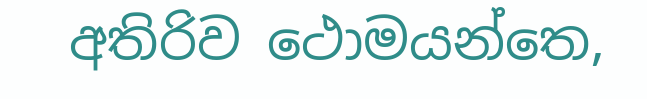අතිරිව ථොමයන්තෙ,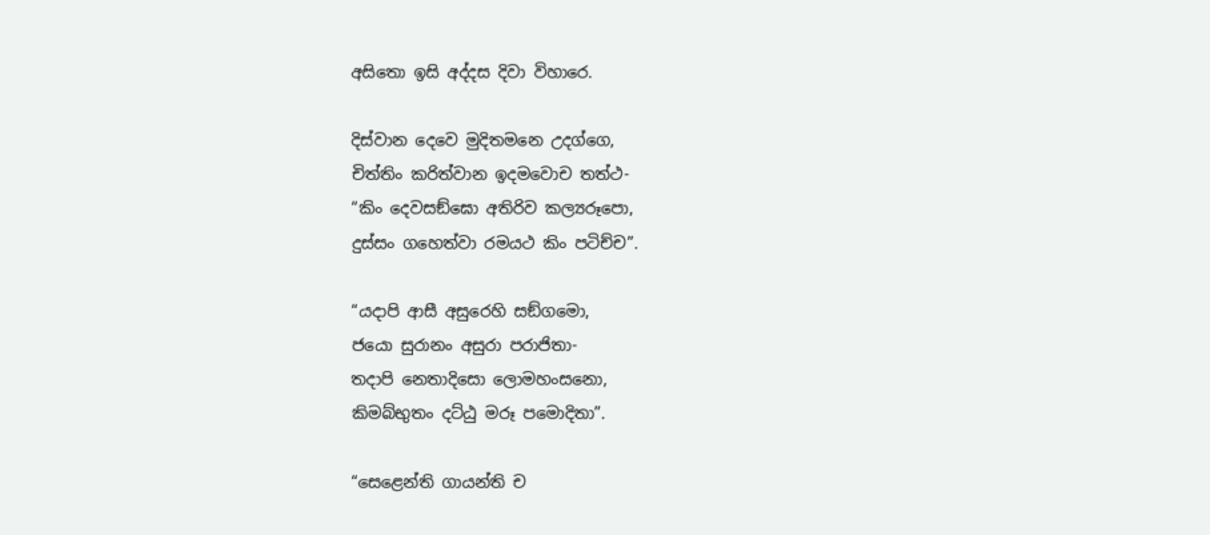අසිතො ඉසි අද්දස දිවා විහාරෙ.

දිස්වාන දෙවෙ මුදිතමනෙ උදග්ගෙ,
චිත්තිං කරිත්වාන ඉදමවොච තත්ථ-
“කිං දෙවසඞ්ඝො අතිරිව කල්‍යරූපො,
දුස්සං ගහෙත්වා රමයථ කිං පටිච්ච”.

“යදාපි ආසී අසුරෙහි සඞ්ගමො,
ජයො සුරානං අසුරා පරාජිතා-
තදාපි නෙතාදිසො ලොමහංසනො,
කිමබ්භුතං දට්ඨු මරූ පමොදිතා”.

“සෙළෙන්ති ගායන්ති ච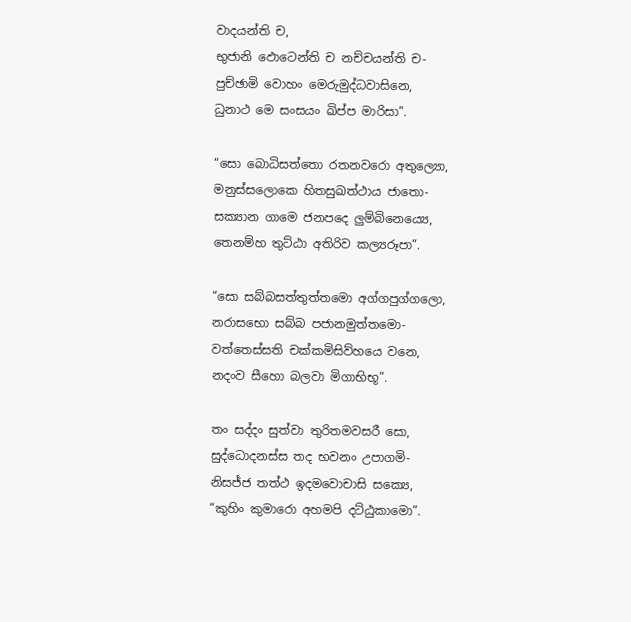වාදයන්ති ච,
භුජානි ඵොටෙන්ති ච නච්චයන්ති ච-
පුච්ඡාමි වොහං මෙරුමුද්ධවාසිනෙ,
ධුනාථ මෙ සංසයං ඛිප්ප මාරිසා”.

“සො බොධිසත්තො රතනවරො අතුල්‍යො,
මනුස්සලොකෙ හිතසුඛත්ථාය ජාතො-
සක්‍යාන ගාමෙ ජනපදෙ ලුම්බිනෙය්‍යෙ,
තෙනම්හ තුට්ඨා අතිරිව කල්‍යරූපා”.

“සො සබ්බසත්තුත්තමො අග්ගපුග්ගලො,
නරාසභො සබ්බ පජානමුත්තමො-
වත්තෙස්සති චක්කමිසිව්හයෙ වනෙ,
නදංව සීහො බලවා මිගාභිභූ”.

තං සද්දං සුත්වා තුරිතමවසරී සො,
සුද්ධොදනස්ස තද භවනං උපාගමි-
නිසජ්ජ තත්ථ ඉදමවොචාසි සක්‍යෙ,
“කුහිං කුමාරො අහමපි දට්ඨුකාමො”.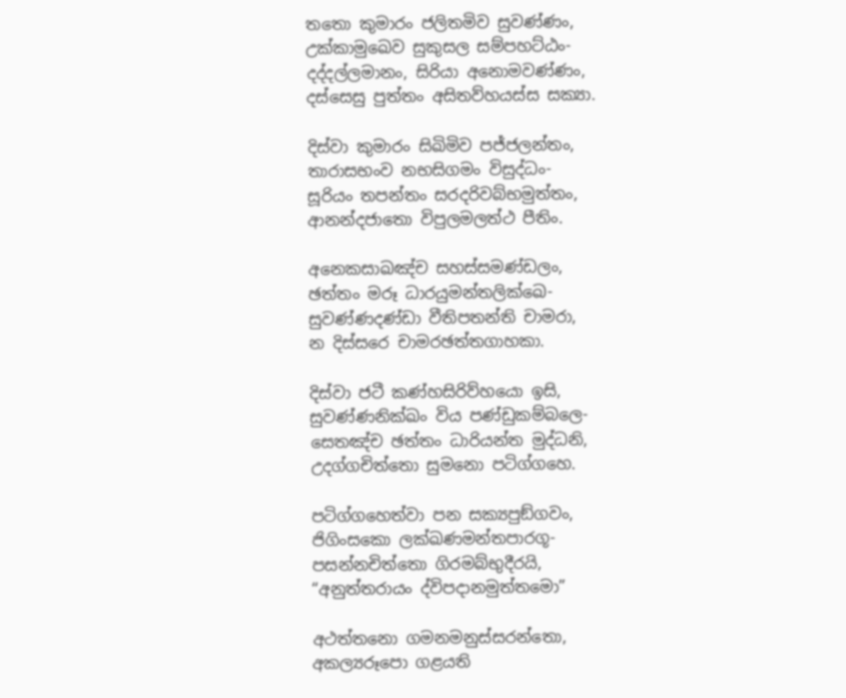තතො කුමාරං ජලිතමිව සුවණ්ණං,
උක්කාමුඛෙව සුකුසල සම්පහට්ඨං-
දද්දල්ලමානං, සිරියා අනොමවණ්ණං,
දස්සෙසු පුත්තං අසිතව්හයස්ස සක්‍යා.

දිස්වා කුමාරං සිඛිමිව පජ්ජලන්තං,
තාරාසභංව නභසිගමං විසුද්ධං-
සූරියං තපන්තං සරදරිවබ්භමුත්තං,
ආනන්දජාතො විපුලමලත්ථ පීතිං.

අනෙකසාඛඤ්ච සහස්සමණ්ඩලං,
ඡත්තං මරූ ධාරයුමන්තලික්ඛෙ-
සුවණ්ණදණ්ඩා වීතිපතන්ති චාමරා,
න දිස්සරෙ චාමරඡත්තගාහකා.

දිස්වා ජටී කණ්හසිරිව්හයො ඉසි,
සුවණ්ණනික්ඛං විය පණ්ඩුකම්බලෙ-
සෙතඤ්ච ඡත්තං ධාරියන්ත මුද්ධනි,
උදග්ගචිත්තො සුමනො පටිග්ගහෙ.

පටිග්ගහෙත්වා පන සක්‍යපුඞ්ගවං,
ජිගිංසකො ලක්ඛණමන්තපාරගූ-
පසන්නචිත්තො ගිරමබ්භුදීරයි,
“අනුත්තරායං ද්විපදානමුත්තමො”

අථත්තනො ගමනමනුස්සරන්තො,
අකල්‍යරූපො ගළයති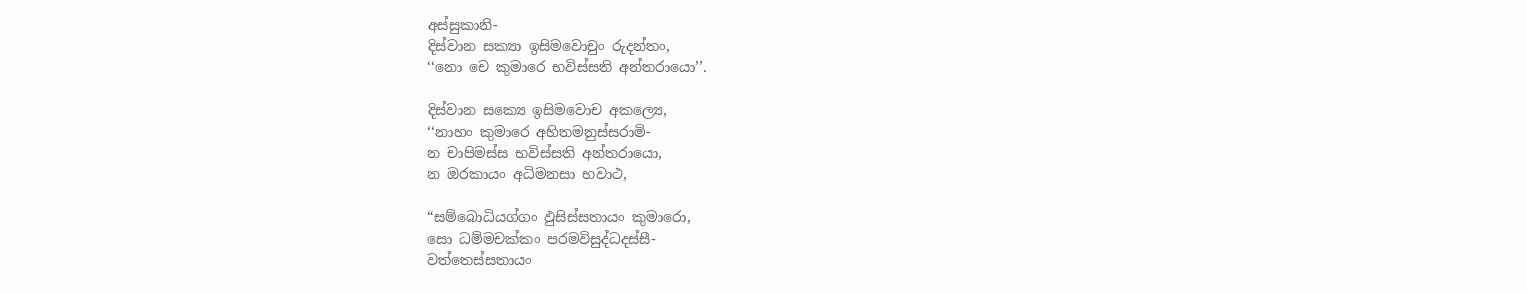අස්සුකානි-
දිස්වාන සක්‍යා ඉසිමවොචුං රුදන්තං,
‘‘නො චෙ කුමාරෙ භවිස්සති අන්තරායො’’.

දිස්වාන සක්‍යෙ ඉසිමවොච අකල්‍යෙ,
‘‘නාහං කුමාරෙ අහිතමනුස්සරාමි-
න චාපිමස්ස භවිස්සති අන්තරායො,
න ඔරකායං අධිමනසා භවාථ,

“සම්බොධියග්ගං ඵුසිස්සතායං කුමාරො,
සො ධම්මචක්කං පරමවිසුද්ධදස්සී-
වත්තෙස්සතායං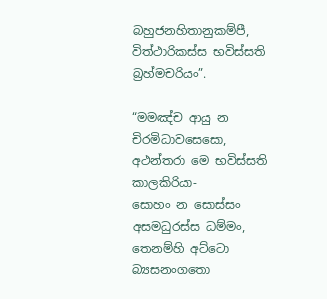බහුජනහිතානුකම්පී,
විත්ථාරිකස්ස භවිස්සති බ්‍රහ්මචරියං”.

“මමඤ්ච ආයු න චිරමිධාවසෙසො,
අථන්තරා මෙ භවිස්සති කාලකිරියා-
සොහං න සොස්සං අසමධුරස්ස ධම්මං,
තෙනම්හි අට්ටො බ්‍යසනංගතො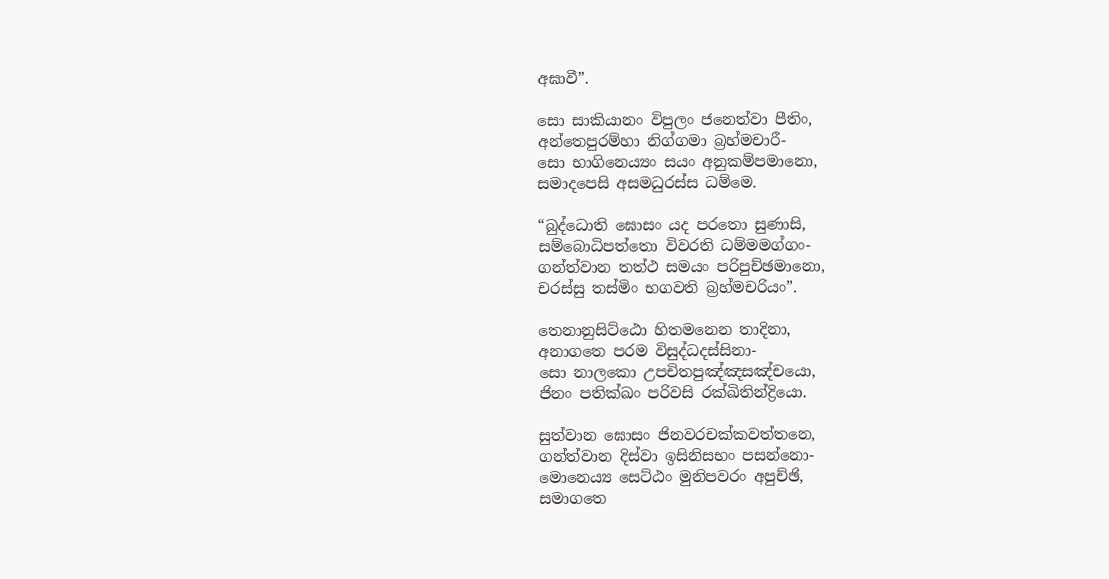අඝාවී”.

සො සාකියානං විපුලං ජනෙත්වා පීතිං,
අන්තෙපුරම්හා නිග්ගමා බ්‍රහ්මචාරී-
සො භාගිනෙය්‍යං සයං අනුකම්පමානො,
සමාදපෙසි අසමධුරස්ස ධම්මෙ.

“බුද්ධොති ඝොසං යද පරතො සුණාසි,
සම්බොධිපත්තො විවරති ධම්මමග්ගං-
ගන්ත්වාන තත්ථ සමයං පරිපුච්ඡමානො,
චරස්සු තස්මිං භගවති බ්‍රහ්මචරියං”.

තෙනානුසිට්ඨො හිතමනෙන තාදිනා,
අනාගතෙ පරම විසුද්ධදස්සිනා-
සො නාලකො උපචිතපුඤ්ඤසඤ්චයො,
ජිනං පතික්ඛං පරිවසි රක්ඛිතින්ද්‍රියො.

සුත්වාන ඝොසං ජිනවරචක්කවත්තනෙ,
ගන්ත්වාන දිස්වා ඉසිනිසභං පසන්නො-
මොනෙය්‍ය සෙට්ඨං මුනිපවරං අපුච්ඡි,
සමාගතෙ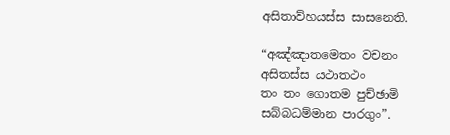අසිතාව්හයස්ස සාසනෙති.

“අඤ්ඤාතමෙතං වචනං
අසිතස්ස යථාතථං
තං තං ගොතම පුච්ඡාමි
සබ්බධම්මාන පාරගුං”.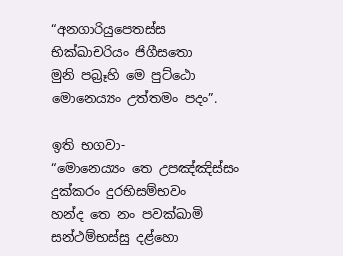“අනගාරියුපෙතස්ස
භික්ඛාචරියං ජිගීසතො
මුනි පබ්‍රෑහි මෙ පුට්ඨො
මොනෙය්‍යං උත්තමං පදං”.

ඉති භගවා-
“මොනෙය්‍යං තෙ උපඤ්ඤිස්සං
දුක්කරං දුරභිසම්භවං
හන්ද තෙ නං පවක්ඛාමි
සන්ථම්භස්සු දළ්හො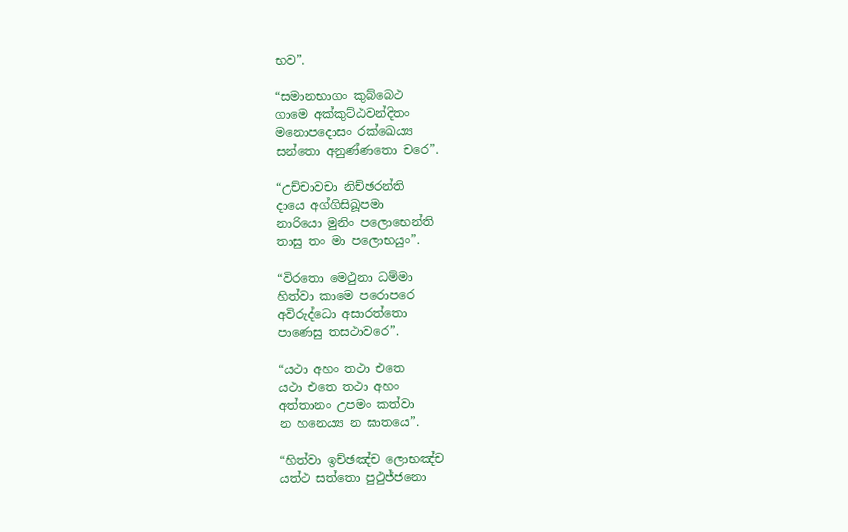භව”.

“සමානභාගං කුබ්බෙථ
ගාමෙ අක්කුට්ඨවන්දිතං
මනොපදොසං රක්ඛෙය්‍ය
සන්තො අනුණ්ණතො චරෙ”.

“උච්චාවචා නිච්ඡරන්ති
දායෙ අග්ගිසිඛූපමා
නාරියො මුනිං පලොභෙන්ති
තාසු තං මා පලොභයුං”.

“විරතො මෙථුනා ධම්මා
හිත්වා කාමෙ පරොපරෙ
අවිරුද්ධො අසාරත්තො
පාණෙසු තසථාවරෙ”.

“යථා අහං තථා එතෙ
යථා එතෙ තථා අහං
අත්තානං උපමං කත්වා
න හනෙය්‍ය න ඝාතයෙ”.

“හිත්වා ඉච්ඡඤ්ච ලොභඤ්ච
යත්ථ සත්තො පුථුජ්ජනො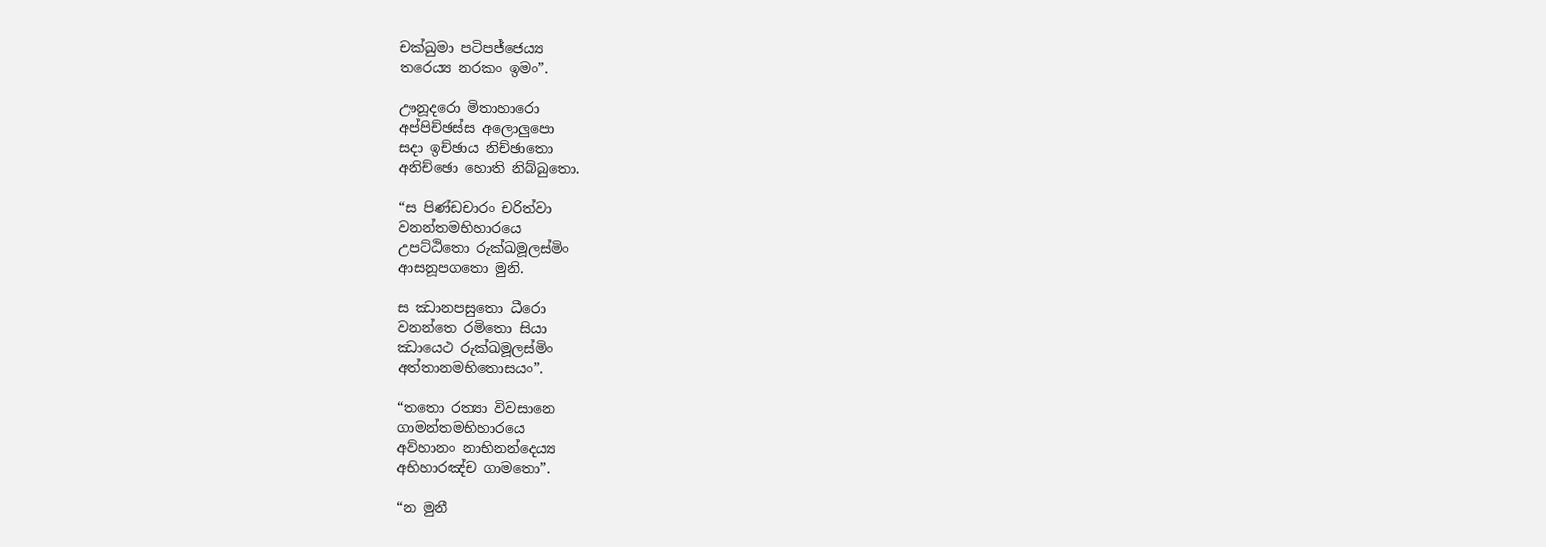චක්ඛුමා පටිපජ්ජෙය්‍ය
තරෙය්‍ය නරකං ඉමං”.

ඌනූදරො මිතාහාරො
අප්පිච්ඡස්ස අලොලුපො
සදා ඉච්ඡාය නිච්ඡාතො
අනිච්ඡො හොති නිබ්බුතො.

“ස පිණ්ඩචාරං චරිත්වා
වනන්තමභිහාරයෙ
උපට්ඨිතො රුක්ඛමූලස්මිං
ආසනූපගතො මුනි.

ස ඣානපසුතො ධීරො
වනන්තෙ රමිතො සියා
ඣායෙථ රුක්ඛමූලස්මිං
අත්තානමභිතොසයං”.

“තතො රත්‍යා විවසානෙ
ගාමන්තමභිහාරයෙ
අව්හානං නාභිනන්දෙය්‍ය
අභිහාරඤ්ච ගාමතො”.

“න මුනී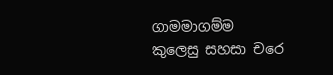ගාමමාගම්ම
කුලෙසු සහසා චරෙ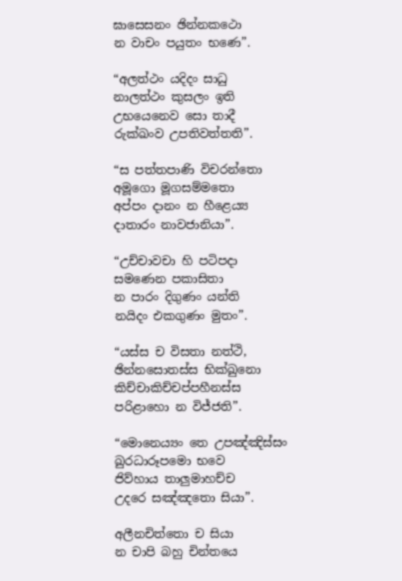ඝාසෙසනං ඡින්නකථො
න වාචං පයුතං භණෙ”.

“අලත්ථං යදිදං සාධු
නාලත්ථං කුසලං ඉති
උභයෙනෙව සො තාදී
රුක්ඛංව උපතිවත්තති”.

“ස පත්තපාණි විචරන්තො
අමූගො මූගසම්මතො
අප්පං දානං න හීළෙය්‍ය
දාතාරං නාවජානියා”.

“උච්චාවචා හි පටිපදා
සමණෙන පකාසිතා
න පාරං දිගුණං යන්ති
නයිදං එකගුණං මුතං”.

“යස්ස ච විසතා නත්ථි,
ඡින්නසොතස්ස භික්ඛුනො
කිච්චාකිච්චප්පහීනස්ස
පරිළාහො න විජ්ජති”.

“මොනෙය්‍යං තෙ උපඤ්ඤිස්සං
ඛුරධාරූපමො භවෙ
ජිව්හාය තාලුමාහච්ච
උදරෙ සඤ්ඤතො සියා”.

අලීනචිත්තො ච සියා
න චාපි බහු චින්තයෙ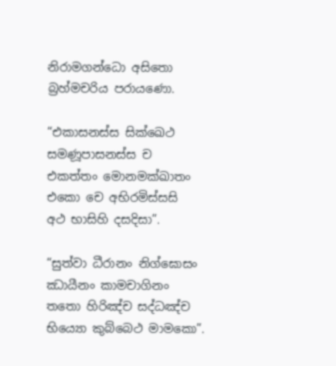නිරාමගන්ධො අසිතො
බ්‍රහ්මචරිය පරායණො.

“එකාසනස්ස සික්ඛෙථ
සමණූපාසනස්ස ච
එකත්තං මොනමක්ඛාතං
එකො චෙ අභිරමිස්සසි
අථ භාසිහි දසදිසා”.

“සුත්වා ධීරානං නිග්ඝොසං
ඣායීනං කාමචාගිනං
තතො හිරිඤ්ච සද්ධඤ්ච
භිය්‍යො කුබ්බෙථ මාමකො”.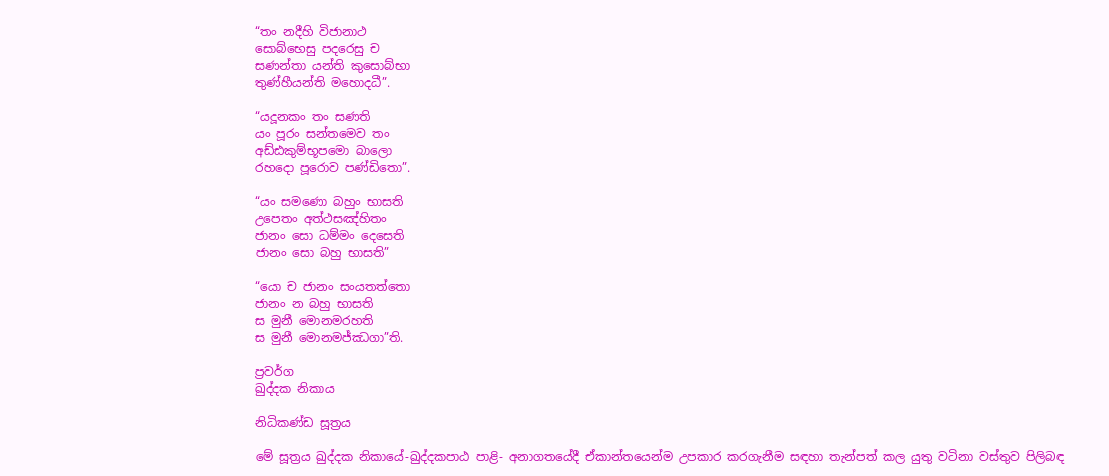“තං නදීහි විජානාථ
සොබ්භෙසු පදරෙසු ච
සණන්තා යන්ති කුසොබ්භා
තුණ්හීයන්ති මහොදධී”.

“යදූනකං තං සණති
යං පූරං සන්තමෙව තං
අඩ්ඪකුම්භූපමො බාලො
රහදො පූරොව පණ්ඩිතො”.

“යං සමණො බහුං භාසති
උපෙතං අත්ථසඤ්හිතං
ජානං සො ධම්මං දෙසෙති
ජානං සො බහු භාසති”

“යො ච ජානං සංයතත්තො
ජානං න බහු භාසති
ස මුනී මොනමරහති
ස මුනී මොනමජ්ඣගා”ති.

ප්‍රවර්ග
ඛුද්දක නිකාය

නිධිකණ්ඩ සූත්‍රය

මේ සූත්‍රය ඛුද්දක නිකායේ-ඛුද්දකපාඨ පාළි- අනාගතයේදී ඒකාන්තයෙන්ම උපකාර කරගැනීම සඳහා තැන්පත් කල යුතු වටිනා වස්තුව පිලිබඳ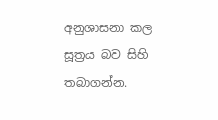අනුශාසනා කල සූත්‍රය බව සිහි තබාගන්න.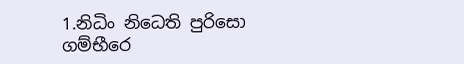1.නිධිං නිධෙති පුරිසො
ගම්භීරෙ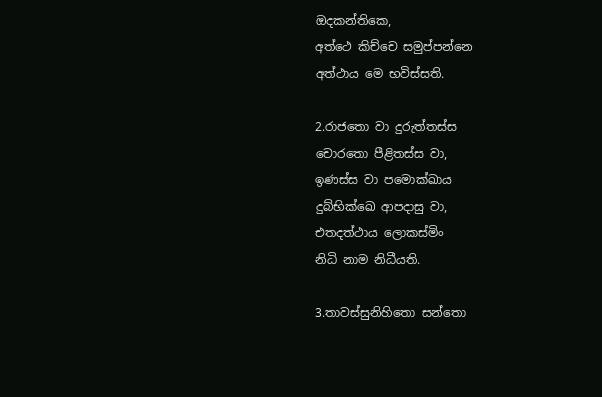ඔදකන්තිකෙ,
අත්ථෙ කිච්චෙ සමුප්පන්නෙ
අත්ථාය මෙ භවිස්සති.

2.රාජතො වා දුරුත්තස්ස
චොරතො පීළිතස්ස වා,
ඉණස්ස වා පමොක්ඛාය
දුබ්භික්ඛෙ ආපදාසු වා,
එතදත්ථාය ලොකස්මිං
නිධි නාම නිධීයති.

3.තාවස්සුනිහිතො සන්තො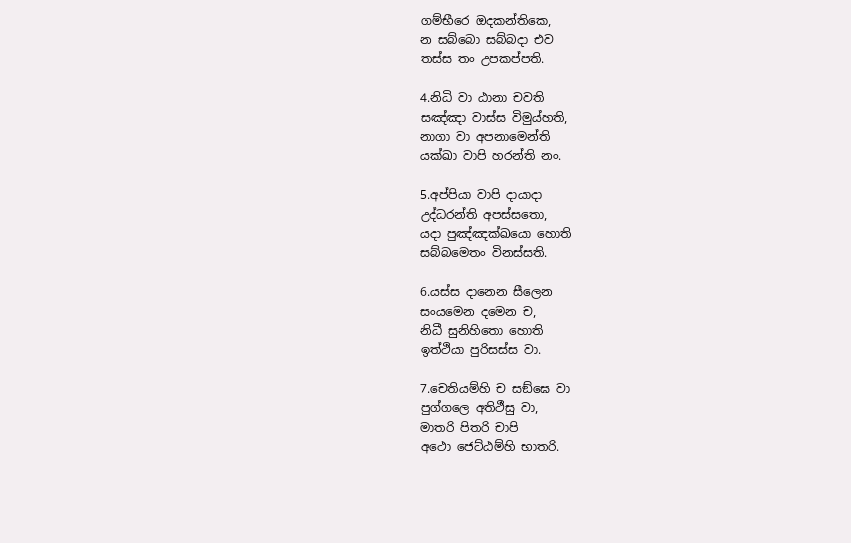ගම්භීරෙ ඔදකන්තිකෙ,
න සබ්බො සබ්බදා එව
තස්ස තං උපකප්පති.

4.නිධි වා ඨානා චවති
සඤ්ඤා වාස්ස විමුය්හති,
නාගා වා අපනාමෙන්ති
යක්ඛා වාපි හරන්ති නං.

5.අප්පියා වාපි දායාදා
උද්ධරන්ති අපස්සතො,
යදා පුඤ්ඤක්ඛයො හොති
සබ්බමෙතං විනස්සති.

6.යස්ස දානෙන සීලෙන
සංයමෙන දමෙන ච,
නිධී සුනිහිතො හොති
ඉත්ථියා පුරිසස්ස වා.

7.චෙතියම්හි ච සඞ්ඝෙ වා
පුග්ගලෙ අතිථීසු වා,
මාතරි පිතරි චාපි
අථො ජෙට්ඨම්හි භාතරි.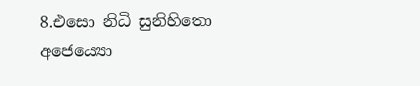8.එසො නිධි සුනිහිතො
අජෙය්‍යො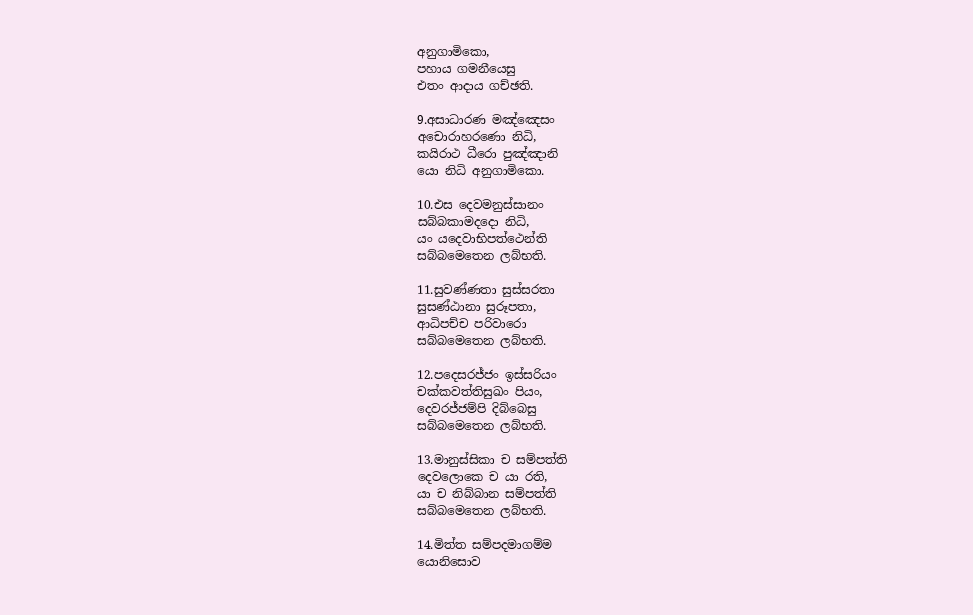අනුගාමිකො,
පහාය ගමනීයෙසු
එතං ආදාය ගච්ඡති.

9.අසාධාරණ මඤ්ඤෙසං
අචොරාහරණො නිධි,
කයිරාථ ධීරො පුඤ්ඤානි
යො නිධි අනුගාමිකො.

10.එස දෙවමනුස්සානං
සබ්බකාමදදො නිධි,
යං යදෙවාභිපත්ථෙන්ති
සබ්බමෙතෙන ලබ්භති.

11.සුවණ්ණතා සුස්සරතා
සුසණ්ඨානා සුරූපතා,
ආධිපච්ච පරිවාරො
සබ්බමෙතෙන ලබ්භති.

12.පදෙසරජ්ජං ඉස්සරියං
චක්කවත්තිසුඛං පියං,
දෙවරජ්ජම්පි දිබ්බෙසු
සබ්බමෙතෙන ලබ්භති.

13.මානුස්සිකා ච සම්පත්ති
දෙවලොකෙ ච යා රති,
යා ච නිබ්බාන සම්පත්ති
සබ්බමෙතෙන ලබ්භති.

14.මිත්ත සම්පදමාගම්ම
යොනිසොව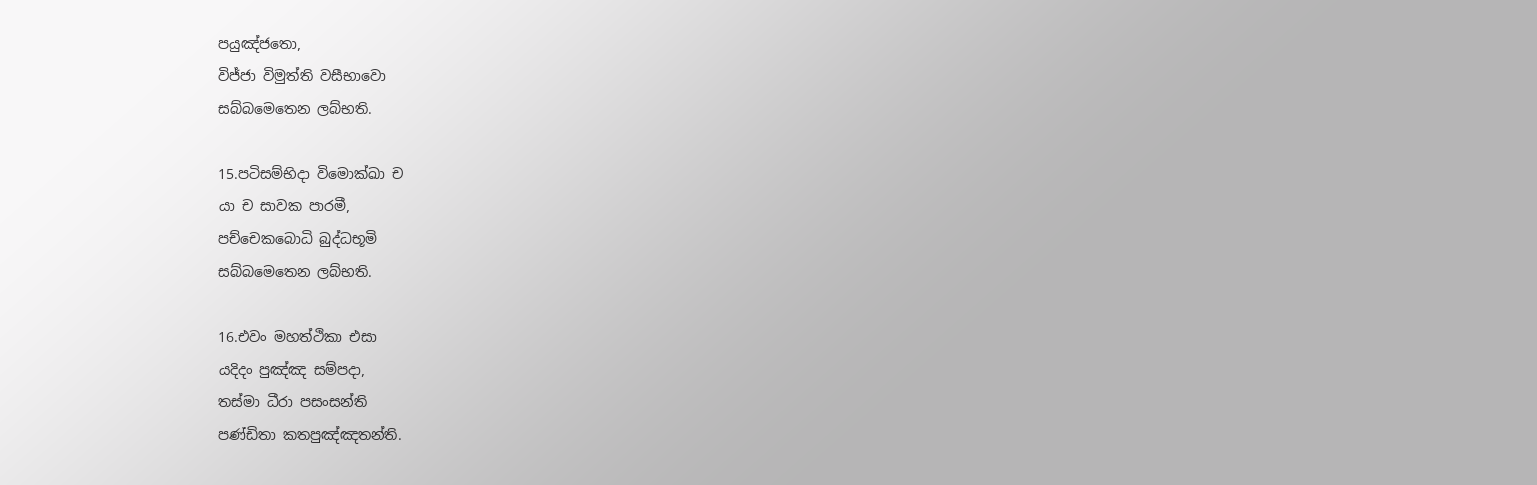පයුඤ්ජතො,
විජ්ජා විමුත්ති වසීභාවො
සබ්බමෙතෙන ලබ්භති.

15.පටිසම්භිදා විමොක්ඛා ච
යා ච සාවක පාරමී,
පච්චෙකබොධි බුද්ධභූමි
සබ්බමෙතෙන ලබ්භති.

16.එවං මහත්ථිකා එසා
යදිදං පුඤ්ඤ සම්පදා,
තස්මා ධීරා පසංසන්ති
පණ්ඩිතා කතපුඤ්ඤතන්ති.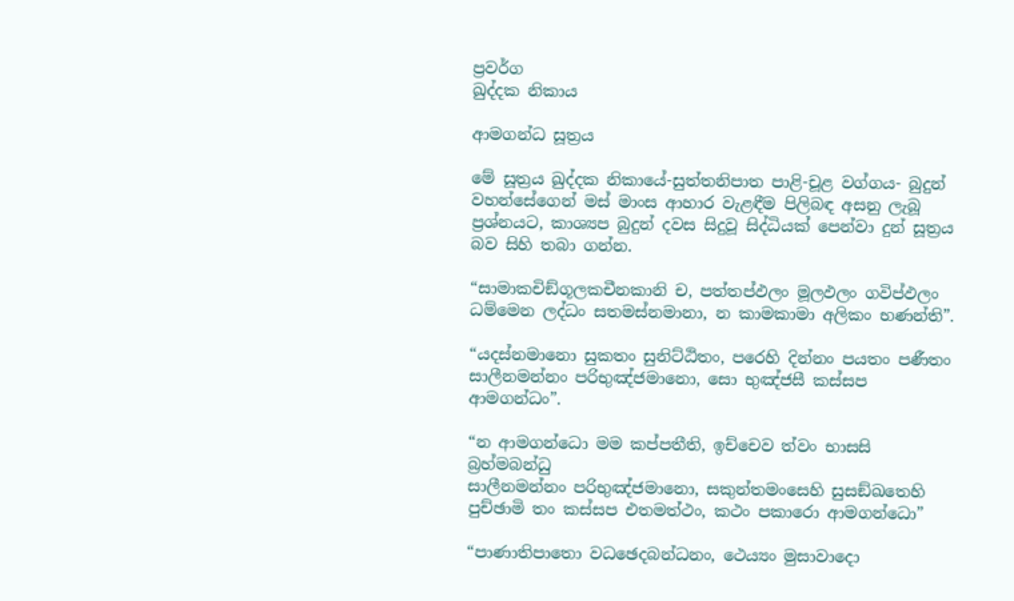ප්‍රවර්ග
ඛුද්දක නිකාය

ආමගන්ධ සූත්‍රය

මේ සූත්‍රය ඛුද්දක නිකායේ-සුත්තනිපාත පාළි-චූළ වග්ගය- බුදුන් වහන්සේගෙන් මස් මාංස ආහාර වැළඳීම පිලිබඳ අසනු ලැබූ ප්‍රශ්නයට, කාශ්‍යප බුදුන් දවස සිදුවූ සිද්ධියක් පෙන්වා දුන් සූත්‍රය බව සිහි තබා ගන්න.

“සාමාකචිඞ්ගූලකචීනකානි ච, පත්තප්ඵලං මූලඵලං ගවිප්ඵලං
ධම්මෙන ලද්ධං සතමස්නමානා, න කාමකාමා අලිකං භණන්ති”.

“යදස්නමානො සුකතං සුනිට්ඨිතං, පරෙහි දින්නං පයතං පණීතං
සාලීනමන්නං පරිභුඤ්ජමානො, සො භුඤ්ජසී කස්සප ආමගන්ධං”.

“න ආමගන්ධො මම කප්පතීති, ඉච්චෙව ත්වං භාසසි බ්‍රහ්මබන්ධු
සාලීනමන්නං පරිභුඤ්ජමානො, සකුන්තමංසෙහි සුසඞ්ඛතෙහි
පුච්ඡාමි තං කස්සප එතමත්ථං, කථං පකාරො ආමගන්ධො”

“පාණාතිපාතො වධඡෙදබන්ධනං, ථෙය්‍යං මුසාවාදො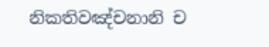නිකතිවඤ්චනානි ච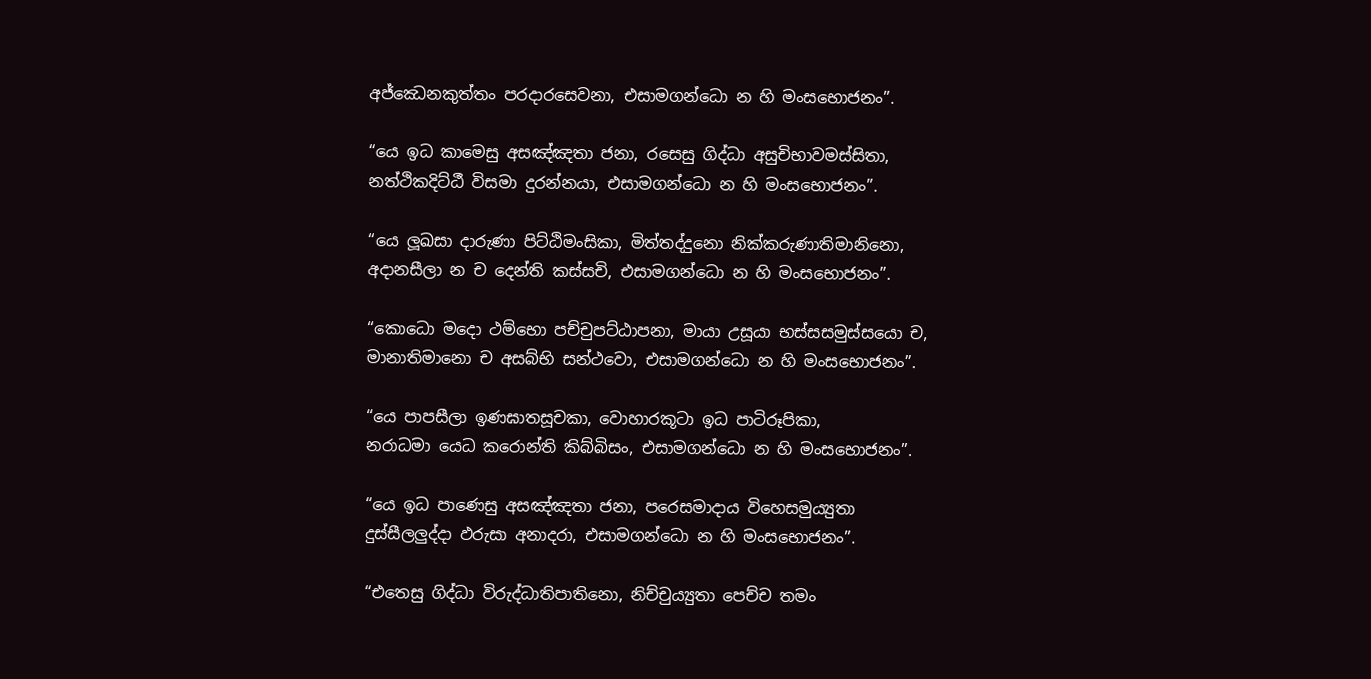අජ්ඣෙනකුත්තං පරදාරසෙවනා, එසාමගන්ධො න හි මංසභොජනං”.

“යෙ ඉධ කාමෙසු අසඤ්ඤතා ජනා, රසෙසු ගිද්ධා අසුචිභාවමස්සිතා,
නත්ථිකදිට්ඨී විසමා දුරන්නයා, එසාමගන්ධො න හි මංසභොජනං”.

“යෙ ලූඛසා දාරුණා පිට්ඨිමංසිකා, මිත්තද්දුනො නික්කරුණාතිමානිනො,
අදානසීලා න ච දෙන්ති කස්සචි, එසාමගන්ධො න හි මංසභොජනං”.

“කොධො මදො ථම්භො පච්චුපට්ඨාපනා, මායා උසූයා භස්සසමුස්සයො ච,
මානාතිමානො ච අසබ්භි සන්ථවො, එසාමගන්ධො න හි මංසභොජනං”.

“යෙ පාපසීලා ඉණඝාතසූචකා, වොහාරකූටා ඉධ පාටිරූපිකා,
නරාධමා යෙධ කරොන්ති කිබ්බිසං, එසාමගන්ධො න හි මංසභොජනං”.

“යෙ ඉධ පාණෙසු අසඤ්ඤතා ජනා, පරෙසමාදාය විහෙසමුය්‍යුතා
දුස්සීලලුද්දා ඵරුසා අනාදරා, එසාමගන්ධො න හි මංසභොජනං”.

“එතෙසු ගිද්ධා විරුද්ධාතිපාතිනො, නිච්චුය්‍යුතා පෙච්ච තමං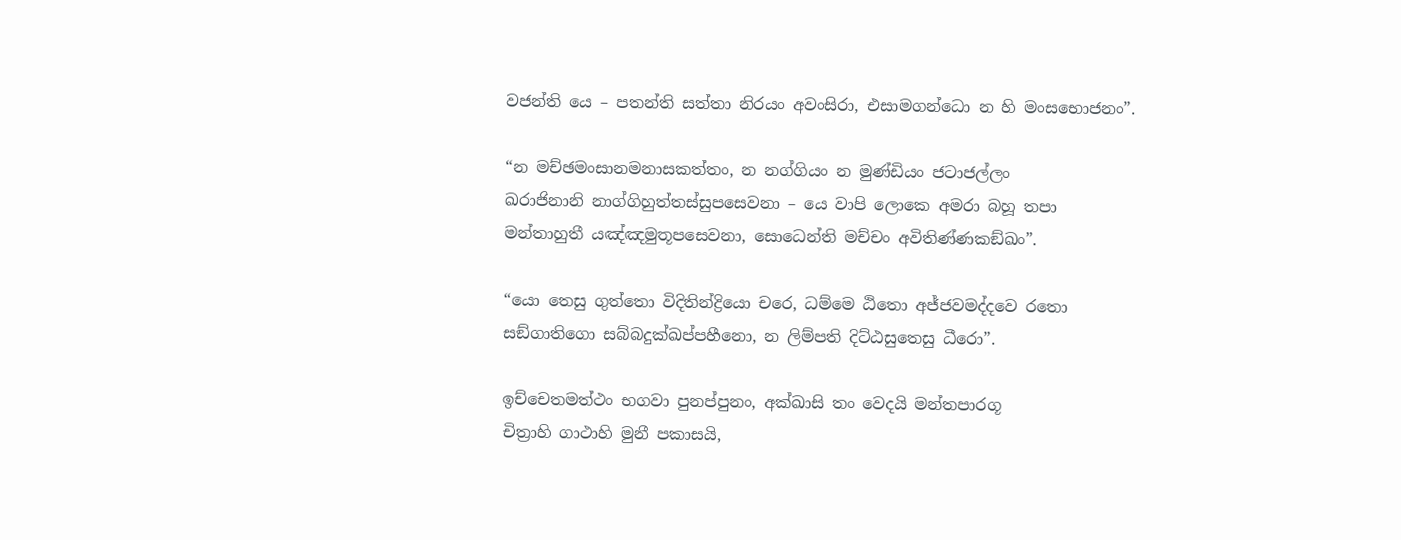වජන්ති යෙ – පතන්ති සත්තා නිරයං අවංසිරා, එසාමගන්ධො න හි මංසභොජනං”.

“න මච්ඡමංසානමනාසකත්තං, න නග්ගියං න මුණ්ඩියං ජටාජල්ලං
ඛරාජිනානි නාග්ගිහුත්තස්සුපසෙවනා – යෙ වාපි ලොකෙ අමරා බහූ තපා
මන්තාහුතී යඤ්ඤමුතූපසෙවනා, සොධෙන්ති මච්චං අවිතිණ්ණකඞ්ඛං”.

“යො තෙසු ගුත්තො විදිතින්ද්‍රියො චරෙ, ධම්මෙ ඨිතො අජ්ජවමද්දවෙ රතො
සඞ්ගාතිගො සබ්බදුක්ඛප්පහීනො, න ලිම්පති දිට්ඨසුතෙසු ධීරො”.

ඉච්චෙතමත්ථං භගවා පුනප්පුනං, අක්ඛාසි තං වෙදයි මන්තපාරගූ
චිත්‍රාහි ගාථාහි මුනී පකාසයි,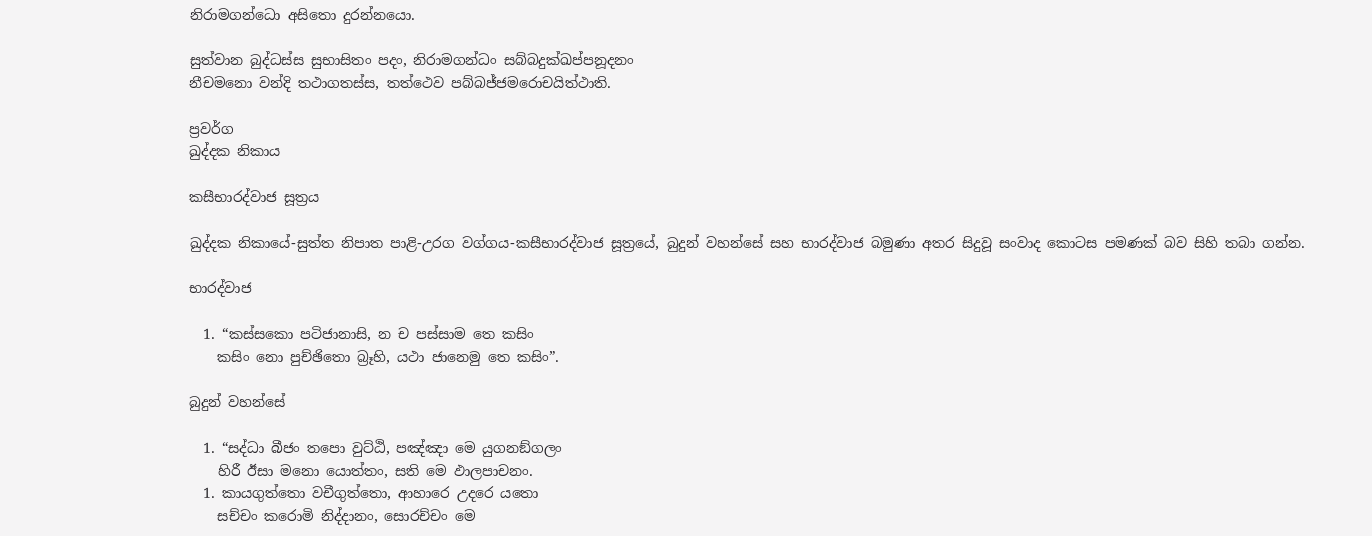නිරාමගන්ධො අසිතො දුරන්නයො.

සුත්වාන බුද්ධස්ස සුභාසිතං පදං, නිරාමගන්ධං සබ්බදුක්ඛප්පනූදනං
නීචමනො වන්දි තථාගතස්ස, තත්ථෙව පබ්බජ්ජමරොචයිත්ථාති.

ප්‍රවර්ග
ඛුද්දක නිකාය

කසීභාරද්වාජ සූත්‍රය

ඛුද්දක නිකායේ-සුත්ත නිපාත පාළි-උරග වග්ගය-කසීභාරද්වාජ සූත්‍රයේ, බුදුන් වහන්සේ සහ භාරද්වාජ බමුණා අතර සිදුවූ සංවාද කොටස පමණක් බව සිහි තබා ගන්න.

භාරද්වාජ

  1. “කස්සකො පටිජානාසි, න ච පස්සාම තෙ කසිං
    කසිං නො පුච්ඡිතො බ්‍රෑහි, යථා ජානෙමු තෙ කසිං”.

බුදුන් වහන්සේ

  1. “සද්ධා බීජං තපො වුට්ඨි, පඤ්ඤා මෙ යුගනඞ්ගලං
    හිරී ඊසා මනො යොත්තං, සති මෙ ඵාලපාචනං.
  1. කායගුත්තො වචීගුත්තො, ආහාරෙ උදරෙ යතො
    සච්චං කරොමි නිද්දානං, සොරච්චං මෙ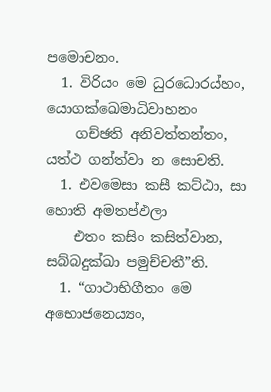පමොචනං.
  1. විරියං මෙ ධුරධොරය්හං, යොගක්ඛෙමාධිවාහනං
    ගච්ඡති අනිවත්තන්තං, යත්ථ ගන්ත්වා න සොචති.
  1. එවමෙසා කසී කට්ඨා, සා හොති අමතප්ඵලා
    එතං කසිං කසිත්වාන, සබ්බදුක්ඛා පමුච්චතී”ති.
  1. “ගාථාභිගීතං මෙ අභොජනෙය්‍යං,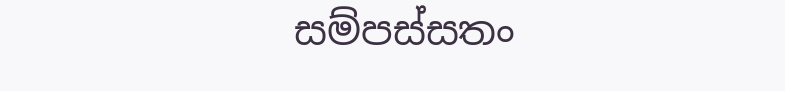සම්පස්සතං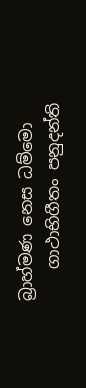බ්‍රාහ්මණ නෙස ධම්මො
    ගාථාභිගීතං පනුදන්ති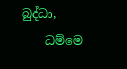බුද්ධා,
    ධම්මෙ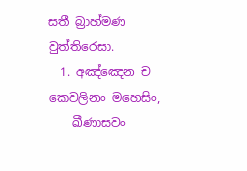සතී බ්‍රාහ්මණ වුත්තිරෙසා.
  1. අඤ්ඤෙන ච කෙවලිනං මහෙසිං,
    ඛීණාසවං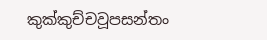කුක්කුච්චවූපසන්තං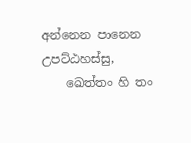අන්නෙන පානෙන උපට්ඨහස්සු,
    ඛෙත්තං හි තං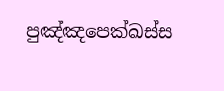පුඤ්ඤපෙක්ඛස්ස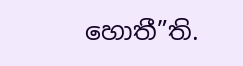හොතී”ති.